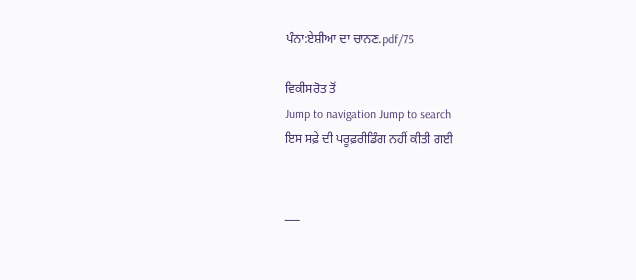ਪੰਨਾ:ਏਸ਼ੀਆ ਦਾ ਚਾਨਣ.pdf/75

ਵਿਕੀਸਰੋਤ ਤੋਂ
Jump to navigation Jump to search
ਇਸ ਸਫ਼ੇ ਦੀ ਪਰੂਫ਼ਰੀਡਿੰਗ ਨਹੀਂ ਕੀਤੀ ਗਈ


___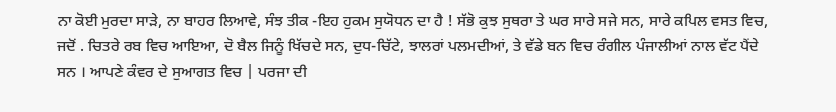ਨਾ ਕੋਈ ਮੁਰਦਾ ਸਾੜੇ, ਨਾ ਬਾਹਰ ਲਿਆਵੇ, ਸੰਝ ਤੀਕ -ਇਹ ਹੁਕਮ ਸੁਯੋਧਨ ਦਾ ਹੈ ! ਸੱਭੋ ਕੁਝ ਸੁਥਰਾ ਤੇ ਘਰ ਸਾਰੇ ਸਜੇ ਸਨ, ਸਾਰੇ ਕਪਿਲ ਵਸਤ ਵਿਚ, ਜਦੋਂ . ਚਿਤਰੇ ਰਬ ਵਿਚ ਆਇਆ, ਦੋ ਬੈਲ ਜਿਨੂੰ ਖਿੱਚਦੇ ਸਨ, ਦੁਧ-ਚਿੱਟੇ, ਝਾਲਰਾਂ ਪਲਮਦੀਆਂ, ਤੇ ਵੱਡੇ ਬਨ ਵਿਚ ਰੰਗੀਲ ਪੰਜਾਲੀਆਂ ਨਾਲ ਵੱਟ ਪੈਂਦੇ ਸਨ । ਆਪਣੇ ਕੰਵਰ ਦੇ ਸੁਆਗਤ ਵਿਚ | ਪਰਜਾ ਦੀ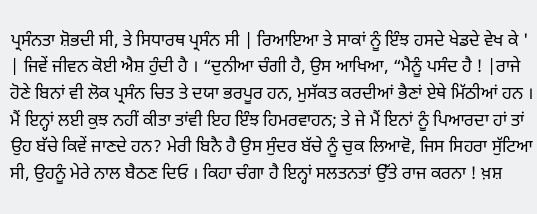ਪ੍ਰਸੰਨਤਾ ਸ਼ੋਭਦੀ ਸੀ, ਤੇ ਸਿਧਾਰਥ ਪ੍ਰਸੰਨ ਸੀ | ਰਿਆਇਆ ਤੇ ਸਾਕਾਂ ਨੂੰ ਇੰਝ ਹਸਦੇ ਖੇਡਦੇ ਵੇਖ ਕੇ ' | ਜਿਵੇਂ ਜੀਵਨ ਕੋਈ ਐਸ਼ ਹੁੰਦੀ ਹੈ । “ਦੁਨੀਆ ਚੰਗੀ ਹੈ, ਉਸ ਆਖਿਆ, “ਮੈਨੂੰ ਪਸੰਦ ਹੈ ! |ਰਾਜੇ ਹੋਣੇ ਬਿਨਾਂ ਵੀ ਲੋਕ ਪ੍ਰਸੰਨ ਚਿਤ ਤੇ ਦਯਾ ਭਰਪੂਰ ਹਨ, ਮੁਸੱਕਤ ਕਰਦੀਆਂ ਭੈਣਾਂ ਏਥੇ ਮਿੱਠੀਆਂ ਹਨ । ਮੈਂ ਇਨ੍ਹਾਂ ਲਈ ਕੁਝ ਨਹੀਂ ਕੀਤਾ ਤਾਂਵੀ ਇਹ ਇੰਝ ਹਿਮਰਵਾਹਨ; ਤੇ ਜੇ ਮੈਂ ਇਨਾਂ ਨੂੰ ਪਿਆਰਦਾ ਹਾਂ ਤਾਂ ਉਹ ਬੱਚੇ ਕਿਵੇਂ ਜਾਣਦੇ ਹਨ? ਮੇਰੀ ਬਿਨੈ ਹੈ ਉਸ ਸੁੰਦਰ ਬੱਚੇ ਨੂੰ ਚੁਕ ਲਿਆਵੋ, ਜਿਸ ਸਿਹਰਾ ਸੁੱਟਿਆ ਸੀ, ਉਹਨੂੰ ਮੇਰੇ ਨਾਲ ਬੈਠਣ ਦਿਓ । ਕਿਹਾ ਚੰਗਾ ਹੈ ਇਨ੍ਹਾਂ ਸਲਤਨਤਾਂ ਉੱਤੇ ਰਾਜ ਕਰਨਾ ! ਖ਼ਸ਼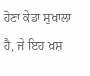ਹੋਣਾ ਕੇਡਾ ਸੁਖਾਲਾ ਹੈ, ਜੇ ਇਹ ਖ਼ਸ਼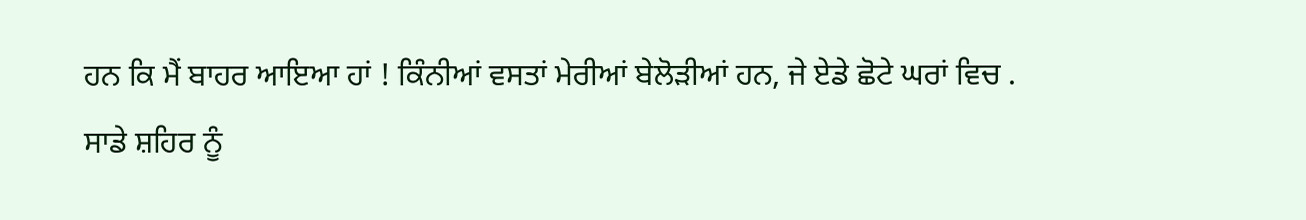ਹਨ ਕਿ ਮੈਂ ਬਾਹਰ ਆਇਆ ਹਾਂ ! ਕਿੰਨੀਆਂ ਵਸਤਾਂ ਮੇਰੀਆਂ ਬੇਲੋੜੀਆਂ ਹਨ, ਜੇ ਏਡੇ ਛੋਟੇ ਘਰਾਂ ਵਿਚ . ਸਾਡੇ ਸ਼ਹਿਰ ਨੂੰ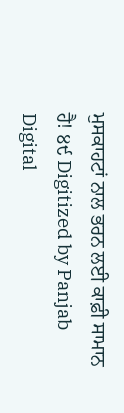ਮੁਸਕਾਹਟਾਂ ਨਾਲ ਭਰਨ ਲਈ ਕਾਫ਼ੀ ਸਾਮਾਨ ਹੈ! ੪੯ Digitized by Panjab Digital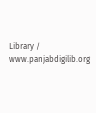Library / www.panjabdigilib.org